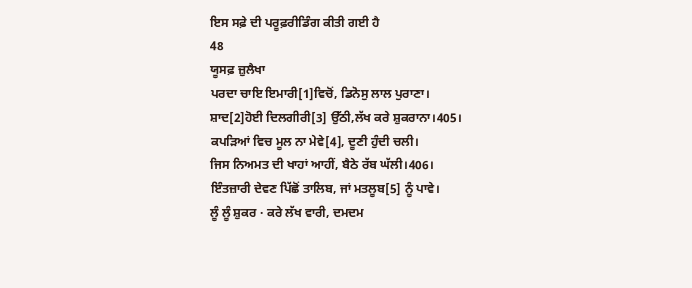ਇਸ ਸਫ਼ੇ ਦੀ ਪਰੂਫ਼ਰੀਡਿੰਗ ਕੀਤੀ ਗਈ ਹੈ
48
ਯੂਸਫ਼ ਜ਼ੁਲੈਖਾ
ਪਰਦਾ ਚਾਇ ਇਮਾਰੀ[1]ਵਿਚੋਂ, ਡਿਨੋਸੁ ਲਾਲ ਪੁਰਾਣਾ।
ਸ਼ਾਦ[2]ਹੋਈ ਦਿਲਗੀਰੀ[3] ਉੱਠੀ,ਲੱਖ ਕਰੇ ਸ਼ੁਕਰਾਨਾ।405।
ਕਪੜਿਆਂ ਵਿਚ ਮੂਲ ਨਾ ਮੇਵੇ[4], ਦੂਣੀ ਹੁੰਦੀ ਚਲੀ।
ਜਿਸ ਨਿਅਮਤ ਦੀ ਖਾਹਾਂ ਆਹੀਂ, ਬੈਠੇ ਰੱਬ ਘੱਲੀ।406।
ਇੰਤਜ਼ਾਰੀ ਦੇਵਣ ਪਿੱਛੋਂ ਤਾਲਿਬ, ਜਾਂ ਮਤਲੂਬ[5] ਨੂੰ ਪਾਵੇ।
ਲੂੰ ਲੂੰ ਸ਼ੁਕਰ · ਕਰੇ ਲੱਖ ਵਾਰੀ, ਦਮਦਮ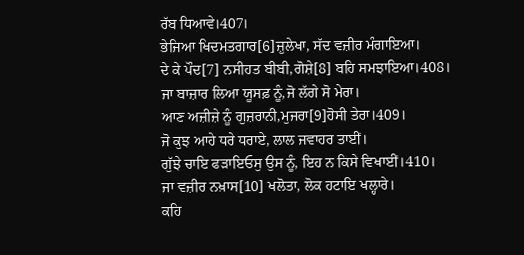ਰੱਬ ਧਿਆਵੇ।407।
ਭੇਜਿਆ ਖਿਦਮਤਗਾਰ[6]ਜ਼ੁਲੇਖਾ, ਸੱਦ ਵਜ਼ੀਰ ਮੰਗਾਇਆ।
ਦੇ ਕੇ ਪੌਦ[7] ਨਸੀਹਤ ਬੀਬੀ,ਗੋਸ਼ੇ[8] ਬਹਿ ਸਮਝਾਇਆ।408।
ਜਾ ਬਾਜ਼ਾਰ ਲਿਆ ਯੂਸਫ਼ ਨੂੰ,ਜੋ ਲੱਗੇ ਸੋ ਮੇਰਾ।
ਆਣ ਅਜ਼ੀਜ਼ੇ ਨੂੰ ਗੁਜ਼ਰਾਨੀ,ਮੁਜਰਾ[9]ਹੋਸੀ ਤੇਰਾ।409।
ਜੋ ਕੁਝ ਆਹੇ ਧਰੇ ਧਰਾਏ, ਲਾਲ ਜਵਾਹਰ ਤਾਈਂ।
ਗੁੱਝੇ ਚਾਇ ਫੜਾਇਓਸੁ ਉਸ ਨੂੰ, ਇਹ ਨ ਕਿਸੇ ਵਿਖਾਈਂ।410।
ਜਾ ਵਜ਼ੀਰ ਨਖ਼ਾਸ[10] ਖਲੋਤਾ, ਲੋਕ ਹਟਾਇ ਖਲ੍ਹਾਰੇ।
ਕਹਿ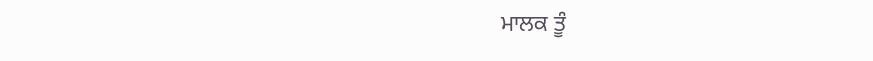ਮਾਲਕ ਤੂੰ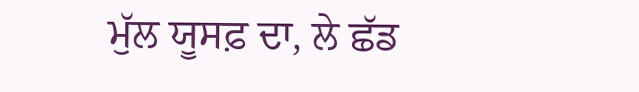ਮੁੱਲ ਯੂਸਫ਼ ਦਾ, ਲੇ ਛੱਡ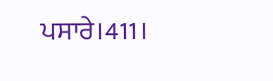ਪਸਾਰੇ।411।